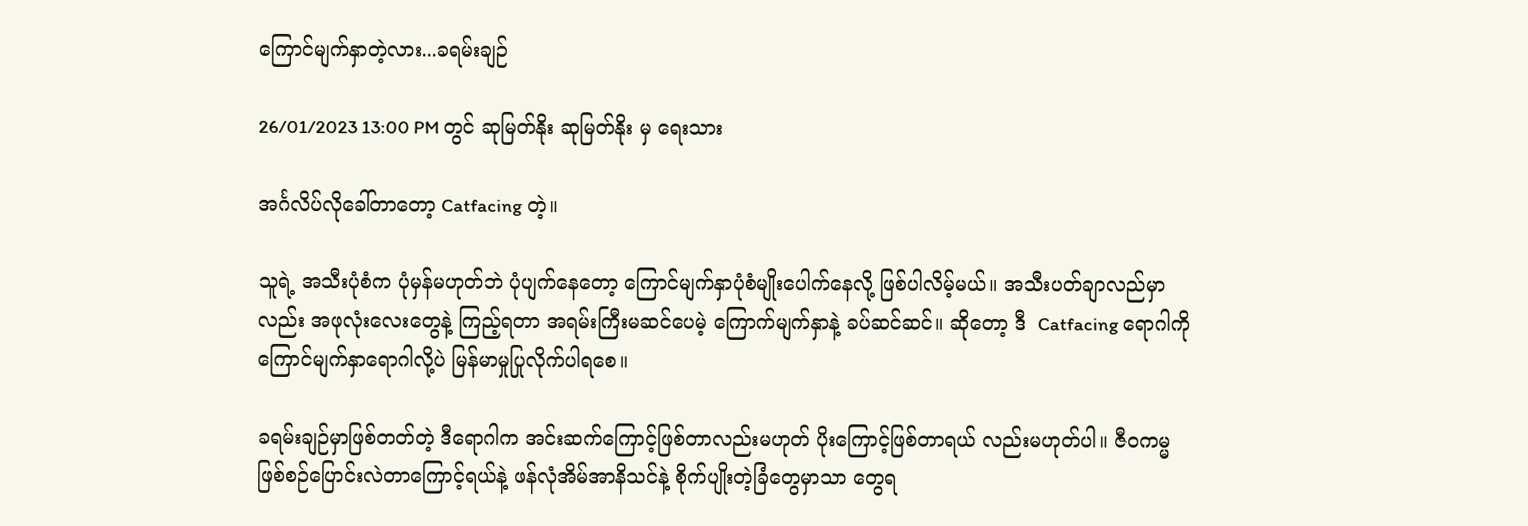ကြောင်မျက်နှာတဲ့လား...ခရမ်းချဉ်

26/01/2023 13:00 PM တွင် ဆုမြတ်နိုး ဆုမြတ်နိုး မှ ရေးသား

အင်္ဂလိပ်လိုခေါ်တာတော့ Catfacing တဲ့။

သူရဲ့ အသီးပုံစံက ပုံမှန်မဟုတ်ဘဲ ပုံပျက်နေတော့ ကြောင်မျက်နှာပုံစံမျိုးပေါက်နေလို့ ဖြစ်ပါလိမ့်မယ်။ အသီးပတ်ချာလည်မှာလည်း အဖုလုံးလေးတွေနဲ့ ကြည့်ရတာ အရမ်းကြီးမဆင်ပေမဲ့ ကြောက်မျက်နှာနဲ့ ခပ်ဆင်ဆင်။ ဆိုတော့ ဒီ  Catfacing ရောဂါကို ကြောင်မျက်နှာရောဂါလို့ပဲ မြန်မာမှုပြုလိုက်ပါရစေ။

ခရမ်းချဉ်မှာဖြစ်တတ်တဲ့ ဒီရောဂါက အင်းဆက်ကြောင့်ဖြစ်တာလည်းမဟုတ် ပိုးကြောင့်ဖြစ်တာရယ် လည်းမဟုတ်ပါ။ ဇီဝကမ္မဖြစ်စဉ်ပြောင်းလဲတာကြောင့်ရယ်နဲ့ ဖန်လုံအိမ်အာနိသင်နဲ့ စိုက်ပျိုးတဲ့ခြံတွေမှာသာ တွေရ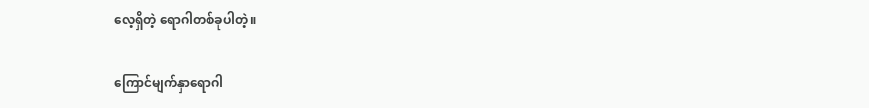လေ့ရှိတဲ့ ရောဂါတစ်ခုပါတဲ့။

ကြောင်မျက်နှာရောဂါ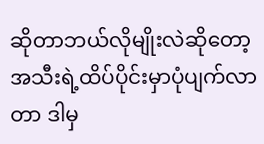ဆိုတာဘယ်လိုမျိုးလဲဆိုတော့ အသီးရဲ့ထိပ်ပိုင်းမှာပုံပျက်လာတာ ဒါမှ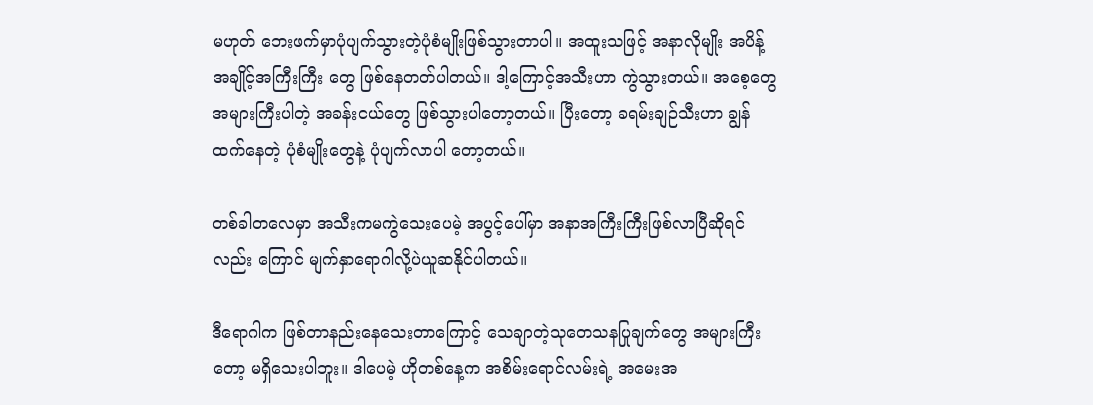မဟုတ် ဘေးဖက်မှာပုံပျက်သွားတဲ့ပုံစံမျိုးဖြစ်သွားတာပါ။ အထူးသဖြင့် အနာလိုမျိုး အပိန့်အချိုင့်အကြီးကြီး တွေ ဖြစ်နေတတ်ပါတယ်။ ဒါ့ကြောင့်အသီးဟာ ကွဲသွားတယ်။ အစေ့တွေအများကြီးပါတဲ့ အခန်းငယ်တွေ ဖြစ်သွားပါတော့တယ်။ ပြီးတော့ ခရမ်းချဉ်သီးဟာ ချွန်ထက်နေတဲ့ ပုံစံမျိုးတွေနဲ့ ပုံပျက်လာပါ တော့တယ်။

တစ်ခါတလေမှာ အသီးကမကွဲသေးပေမဲ့ အပွင့်ပေါ်မှာ အနာအကြီးကြီးဖြစ်လာပြီဆိုရင်လည်း ကြောင် မျက်နှာရောဂါလို့ပဲယူဆနိုင်ပါတယ်။

ဒီရောဂါက ဖြစ်တာနည်းနေသေးတာကြောင့် သေချာတဲ့သုတေသနပြုချက်တွေ အများကြီးတော့ မရှိသေးပါဘူး။ ဒါပေမဲ့ ဟိုတစ်နေ့က အစိမ်းရောင်လမ်းရဲ့ အမေးအ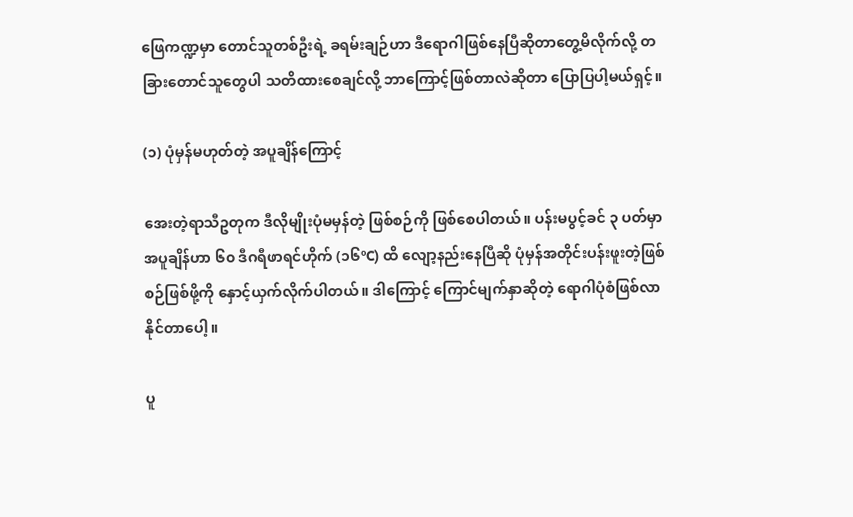ဖြေကဏ္ဍမှာ တောင်သူတစ်ဦးရဲ့ ခရမ်းချဉ်ဟာ ဒီရောဂါဖြစ်နေပြီဆိုတာတွေ့မိလိုက်လို့ တခြားတောင်သူတွေပါ သတိထားစေချင်လို့ ဘာကြောင့်ဖြစ်တာလဲဆိုတာ ပြောပြပါ့မယ်ရှင့်။

(၁) ပုံမှန်မဟုတ်တဲ့ အပူချိန်ကြောင့်

အေးတဲ့ရာသီဥတုက ဒီလိုမျိုးပုံမမှန်တဲ့ ဖြစ်စဉ်ကို ဖြစ်စေပါတယ်။ ပန်းမပွင့်ခင် ၃ ပတ်မှာ အပူချိန်ဟာ ၆၀ ဒီဂရီဖာရင်ဟိုက် (၁၆ºC) ထိ လျော့နည်းနေပြီဆို ပုံမှန်အတိုင်းပန်းဖူးတဲ့ဖြစ်စဉ်ဖြစ်ဖို့ကို နှောင့်ယှက်လိုက်ပါတယ်။ ဒါကြောင့် ကြောင်မျက်နှာဆိုတဲ့ ရောဂါပုံစံဖြစ်လာနိုင်တာပေါ့။

ပူ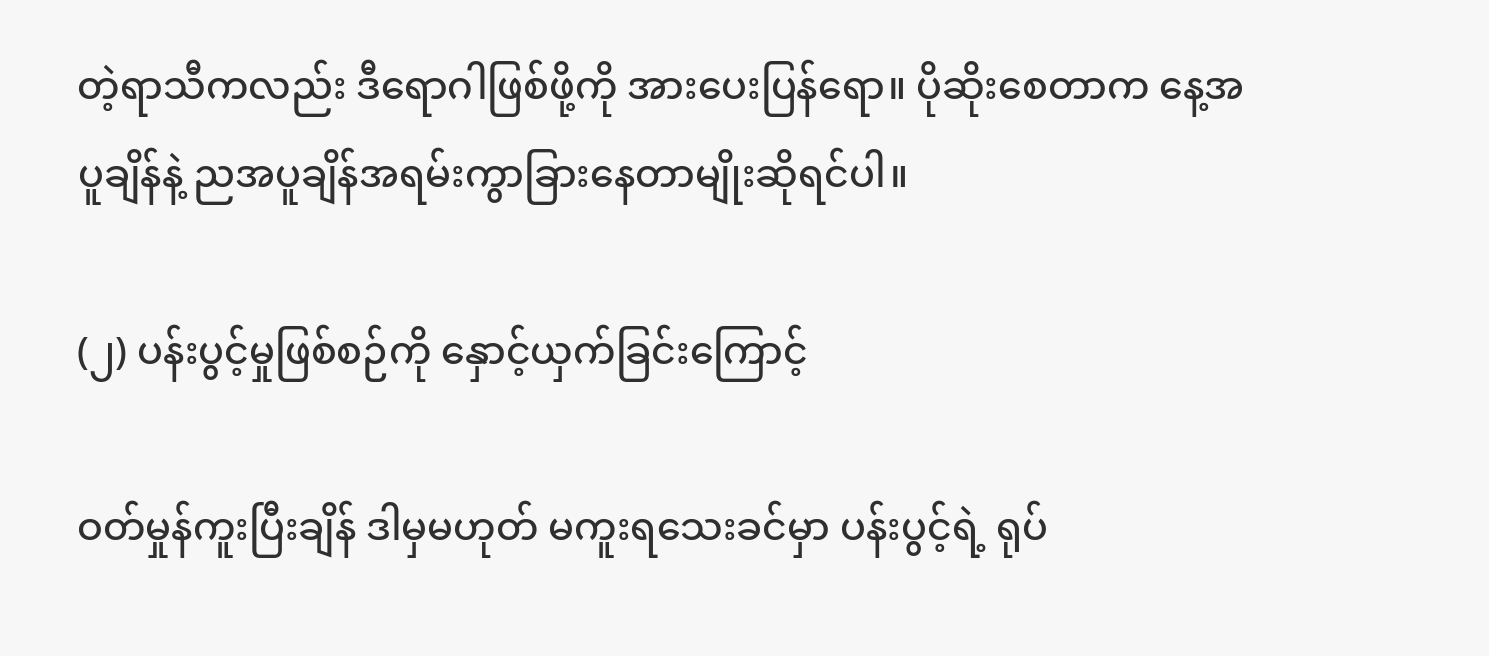တဲ့ရာသီကလည်း ဒီရောဂါဖြစ်ဖို့ကို အားပေးပြန်ရော။ ပိုဆိုးစေတာက နေ့အပူချိန်နဲ့ ညအပူချိန်အရမ်းကွာခြားနေတာမျိုးဆိုရင်ပါ။

(၂) ပန်းပွင့်မှုဖြစ်စဉ်ကို နှောင့်ယှက်ခြင်းကြောင့်

ဝတ်မှုန်ကူးပြီးချိန် ဒါမှမဟုတ် မကူးရသေးခင်မှာ ပန်းပွင့်ရဲ့ ရုပ်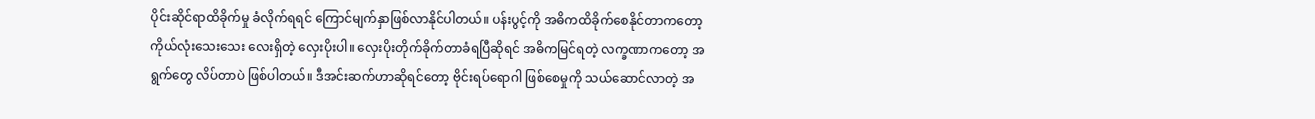ပိုင်းဆိုင်ရာထိခိုက်မှု ခံလိုက်ရရင် ကြောင်မျက်နှာဖြစ်လာနိုင်ပါတယ်။ ပန်းပွင့်ကို အဓိကထိခိုက်စေနိုင်တာကတော့ ကိုယ်လုံးသေးသေး လေးရှိတဲ့ လှေးပိုးပါ။ လှေးပိုးတိုက်ခိုက်တာခံရပြီဆိုရင် အဓိကမြင်ရတဲ့ လက္ခဏာကတော့ အရွက်တွေ လိပ်တာပဲ ဖြစ်ပါတယ်။ ဒီအင်းဆက်ဟာဆိုရင်တော့ ဗိုင်းရပ်ရောဂါ ဖြစ်စေမှုကို သယ်ဆောင်လာတဲ့ အ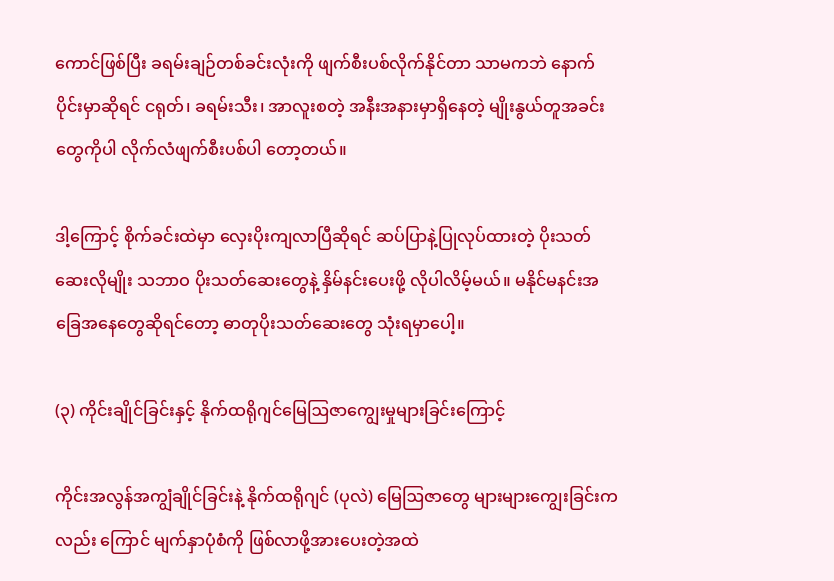ကောင်ဖြစ်ပြီး ခရမ်းချဉ်တစ်ခင်းလုံးကို ဖျက်စီးပစ်လိုက်နိုင်တာ သာမကဘဲ နောက်ပိုင်းမှာဆိုရင် ငရုတ်၊ ခရမ်းသီး၊ အာလူးစတဲ့ အနီးအနားမှာရှိနေတဲ့ မျိုးနွယ်တူအခင်းတွေကိုပါ လိုက်လံဖျက်စီးပစ်ပါ တော့တယ်။

ဒါ့ကြောင့် စိုက်ခင်းထဲမှာ လှေးပိုးကျလာပြီဆိုရင် ဆပ်ပြာနဲ့ပြုလုပ်ထားတဲ့ ပိုးသတ်ဆေးလိုမျိုး သဘာဝ ပိုးသတ်ဆေးတွေနဲ့ နှိမ်နင်းပေးဖို့ လိုပါလိမ့်မယ်။ မနိုင်မနင်းအခြေအနေတွေဆိုရင်တော့ ဓာတုပိုးသတ်ဆေးတွေ သုံးရမှာပေါ့။

(၃) ကိုင်းချိုင်ခြင်းနှင့် နိုက်ထရိုဂျင်မြေဩဇာကျွေးမှုများခြင်းကြောင့်

ကိုင်းအလွန်အကျွံချိုင်ခြင်းနဲ့ နိုက်ထရိုဂျင် (ပုလဲ) မြေဩဇာတွေ များများကျွေးခြင်းကလည်း ကြောင် မျက်နှာပုံစံကို ဖြစ်လာဖို့အားပေးတဲ့အထဲ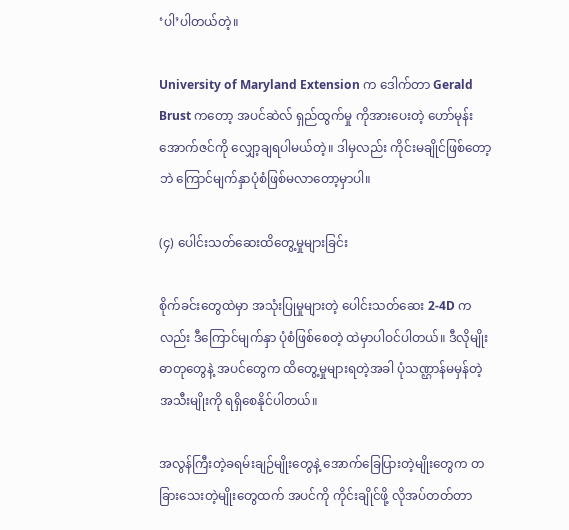‘ပါ’ပါတယ်တဲ့။

University of Maryland Extension က ဒေါက်တာ Gerald Brust ကတော့ အပင်ဆဲလ် ရှည်ထွက်မှု ကိုအားပေးတဲ့ ဟော်မုန်း အောက်ဇင်ကို လျှော့ချရပါမယ်တဲ့။ ဒါမှလည်း ကိုင်းမချိုင်ဖြစ်တော့ဘဲ ကြောင်မျက်နှာပုံစံဖြစ်မလာတော့မှာပါ။

(၄) ပေါင်းသတ်ဆေးထိတွေ့မှုများခြင်း

စိုက်ခင်းတွေထဲမှာ အသုံးပြုမှုများတဲ့ ပေါင်းသတ်ဆေး 2-4D ကလည်း ဒီကြောင်မျက်နှာ ပုံစံဖြစ်စေတဲ့ ထဲမှာပါဝင်ပါတယ်။ ဒီလိုမျိုး ဓာတုတွေနဲ့ အပင်တွေက ထိတွေ့မှုများရတဲ့အခါ ပုံသဏ္ဌာန်မမှန်တဲ့ အသီးမျိုးကို ရရှိစေနိုင်ပါတယ်။

အလွန်ကြီးတဲ့ခရမ်းချဉ်မျိုးတွေနဲ့ အောက်ခြေပြားတဲ့မျိုးတွေက တခြားသေးတဲ့မျိုးတွေထက် အပင်ကို ကိုင်းချိုင်ဖို့ လိုအပ်တတ်တာ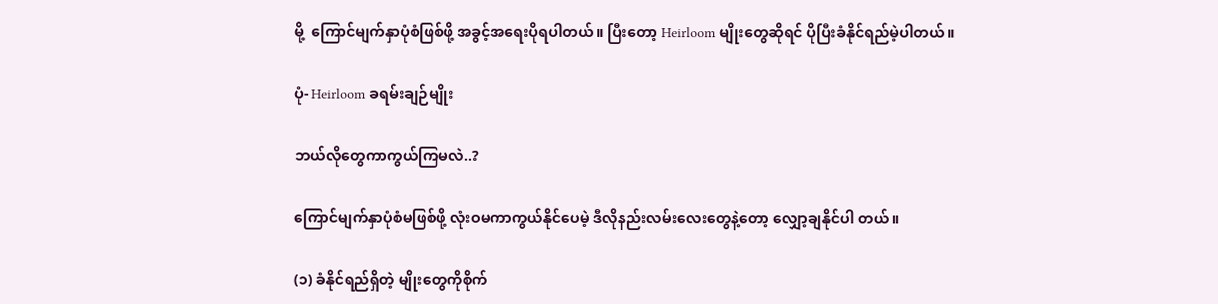မို့  ကြောင်မျက်နှာပုံစံဖြစ်ဖို့ အခွင့်အရေးပိုရပါတယ်။ ပြီးတော့ Heirloom မျိုးတွေဆိုရင် ပိုပြီးခံနိုင်ရည်မဲ့ပါတယ်။

ပုံ- Heirloom ခရမ်းချဉ်မျိုး

ဘယ်လိုတွေကာကွယ်ကြမလဲ..?

ကြောင်မျက်နှာပုံစံမဖြစ်ဖို့ လုံးဝမကာကွယ်နိုင်ပေမဲ့ ဒီလိုနည်းလမ်းလေးတွေနဲ့တော့ လျှော့ချနိုင်ပါ တယ်။

(၁) ခံနိုင်ရည်ရှိတဲ့ မျိုးတွေကိုစိုက်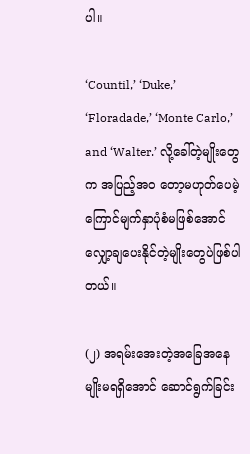ပါ။

‘Countil,’ ‘Duke,’ ‘Floradade,’ ‘Monte Carlo,’ and ‘Walter.’ လို့ခေါ်တဲ့မျိုးတွေက အပြည့်အဝ တော့မဟုတ်ပေမဲ့ ကြောင်မျက်နှာပုံစံမဖြစ်အောင် လျှော့ချပေးနိုင်တဲ့မျိုးတွေပဲဖြစ်ပါတယ်။

(၂) အရမ်းအေးတဲ့အခြေအနေမျိုးမရရှိအောင် ဆောင်ရွက်ခြင်း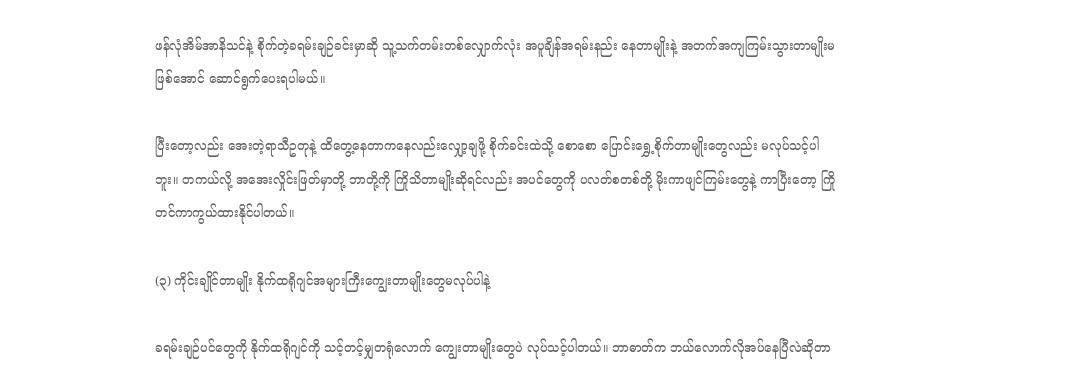ဖန်လုံအိမ်အာနိသင်နဲ့ စိုက်တဲ့ခရမ်းချဉ်ခင်းမှာဆို သူ့သက်တမ်းတစ်လျှောက်လုံး အပူချိန်အရမ်းနည်း နေတာမျိုးနဲ့ အတက်အကျကြမ်းသွားတာမျိုးမဖြစ်အောင် ဆောင်ရွက်ပေးရပါမယ်။

ပြီးတော့လည်း အေးတဲ့ရာသီဥတုနဲ့ ထိတွေ့နေတာကနေလည်းလျှော့ချဖို့ စိုက်ခင်းထဲသို့ စောစော ပြောင်းရွှေ့စိုက်တာမျိုးတွေလည်း မလုပ်သင့်ပါဘူး။ တကယ်လို့ အအေးလှိုင်းဖြတ်မှာတို့ ဘာတို့ကို ကြိုသိတာမျိုးဆိုရင်လည်း အပင်တွေကို ပလတ်စတစ်တို့ မိုးကာဖျင်ကြမ်းတွေနဲ့ ကာပြီးတော့ ကြိုတင်ကာကွယ်ထားနိုင်ပါတယ်။

(၃) ကိုင်းချိုင်တာမျိုး နိုက်ထရိုဂျင်အများကြီးကျွေးတာမျိုးတွေမလုပ်ပါနဲ့

ခရမ်းချဉ်ပင်တွေကို နိုက်ထရိုဂျင်ကို သင့်တင့်မျှတရုံလောက် ကျွေးတာမျိုးတွေပဲ လုပ်သင့်ပါတယ်။ ဘာဓာတ်က ဘယ်လောက်လိုအပ်နေပြီလဲဆိုတာ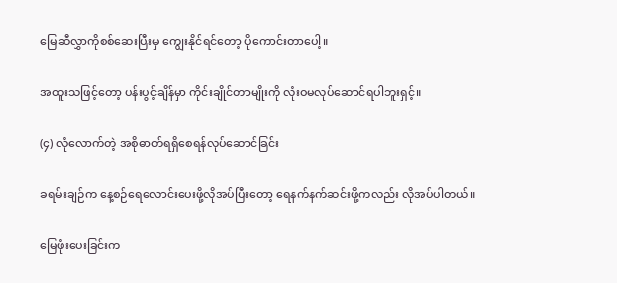မြေဆီလွှာကိုစစ်ဆေးပြီးမှ ကျွေးနိုင်ရင်တော့ ပိုကောင်းတာပေါ့။

အထူးသဖြင့်တော့ ပန်းပွင့်ချိန်မှာ ကိုင်းချိုင်တာမျိုးကို လုံးဝမလုပ်ဆောင်ရပါဘူးရှင့်။

(၄) လုံလောက်တဲ့ အစိုဓာတ်ရရှိစေရန်လုပ်ဆောင်ခြင်း

ခရမ်းချဉ်က နေ့စဉ်ရေလောင်းပေးဖို့လိုအပ်ပြီးတော့ ရေနက်နက်ဆင်းဖို့ကလည်း လိုအပ်ပါတယ်။

မြေဖုံးပေးခြင်းက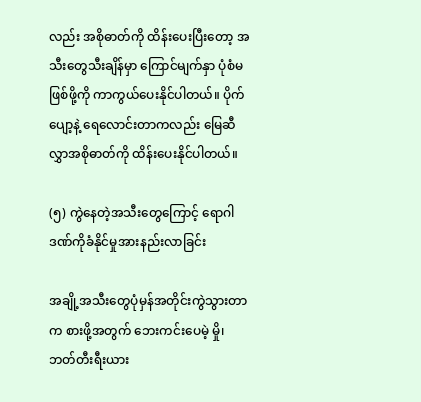လည်း အစိုဓာတ်ကို ထိန်းပေးပြီးတော့ အသီးတွေသီးချိန်မှာ ကြောင်မျက်နှာ ပုံစံမဖြစ်ဖို့ကို ကာကွယ်ပေးနိုင်ပါတယ်။ ပိုက်ပျော့နဲ့ ရေလောင်းတာကလည်း မြေဆီလွှာအစိုဓာတ်ကို ထိန်းပေးနိုင်ပါတယ်။

(၅) ကွဲနေတဲ့အသီးတွေကြောင့် ရောဂါဒဏ်ကိုခံနိုင်မှုအားနည်းလာခြင်း

အချို့အသီးတွေပုံမှန်အတိုင်းကွဲသွားတာက စားဖို့အတွက် ဘေးကင်းပေမဲ့ မှို၊ ဘတ်တီးရီးယား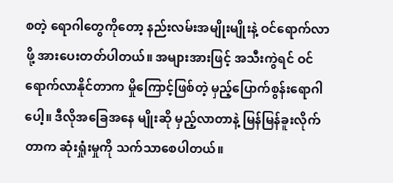စတဲ့ ရောဂါတွေကိုတော့ နည်းလမ်းအမျိုးမျိုးနဲ့ ဝင်ရောက်လာဖို့ အားပေးတတ်ပါတယ်။ အများအားဖြင့် အသီးကွဲရင် ဝင်ရောက်လာနိုင်တာက မှိုကြောင့်ဖြစ်တဲ့ မှည့်ပြောက်စွန်းရောဂါပေါ့။ ဒီလိုအခြေအနေ မျိုးဆို မှည့်လာတာနဲ့ မြန်မြန်ခူးလိုက်တာက ဆုံးရှုံးမှုကို သက်သာစေပါတယ်။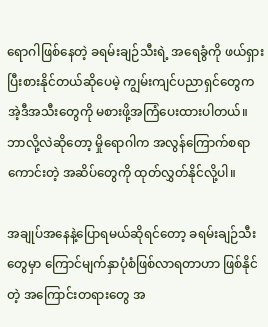ရောဂါဖြစ်နေတဲ့ ခရမ်းချဉ်သီးရဲ့ အရေခွံကို ဖယ်ရှားပြီးစားနိုင်တယ်ဆိုပေမဲ့ ကျွမ်းကျင်ပညာရှင်တွေက အဲ့ဒီအသီးတွေကို မစားဖို့အကြံပေးထားပါတယ်။ ဘာလို့လဲဆိုတော့ မှိုရောဂါက အလွန်ကြောက်စရာ ကောင်းတဲ့ အဆိပ်တွေကို ထုတ်လွှတ်နိုင်လို့ပါ။

အချုပ်အနေနဲ့ပြောရမယ်ဆိုရင်တော့ ခရမ်းချဉ်သီးတွေမှာ ကြောင်မျက်နှာပုံစံဖြစ်လာရတာဟာ ဖြစ်နိုင်တဲ့ အကြောင်းတရားတွေ အ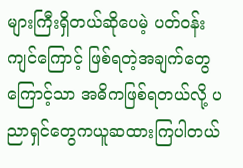များကြီးရှိတယ်ဆိုပေမဲ့ ပတ်ဝန်းကျင်ကြောင့် ဖြစ်ရတဲ့အချက်တွေကြောင့်သာ အဓိကဖြစ်ရတယ်လို့ ပညာရှင်တွေကယူဆထားကြပါတယ်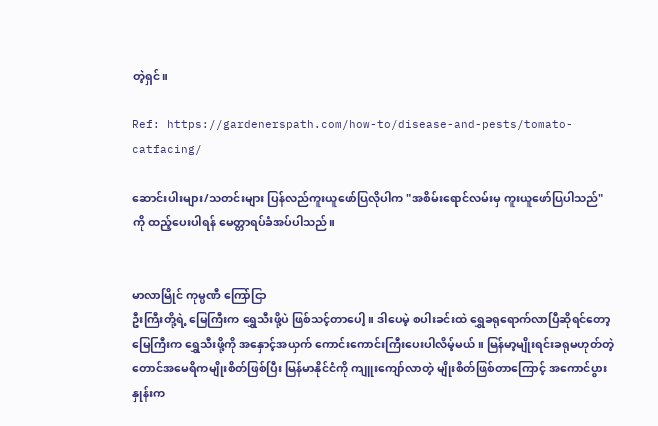တဲ့ရှင်။

Ref: https://gardenerspath.com/how-to/disease-and-pests/tomato-catfacing/

ဆောင်းပါးများ/သတင်းများ ပြန်လည်ကူးယူဖော်ပြလိုပါက "အစိမ်းရောင်လမ်းမှ ကူးယူဖော်ပြပါသည်" ကို ထည့်ပေးပါရန် မေတ္တာရပ်ခံအပ်ပါသည်။


မာလာမြိုင် ကုမ္ပဏီ ကြော်ငြာ
ဦးကြီးတို့ရဲ့ မြေကြီးက ရွှေသီးဖို့ပဲ ဖြစ်သင့်တာပေါ့။ ဒါပေမဲ့ စပါးခင်းထဲ ရွှေခရုရောက်လာပြီဆိုရင်တော့ မြေကြီးက ရွှေသီးဖို့ကို အနှောင့်အယှက် ကောင်းကောင်းကြီးပေးပါလိမ့်မယ်။ မြန်မာ့မျိုးရင်းခရုမဟုတ်တဲ့ တောင်အမေရိကမျိုးစိတ်ဖြစ်ပြီး မြန်မာနိုင်ငံကို ကျူးကျော်လာတဲ့ မျိုးစိတ်ဖြစ်တာကြောင့် အကောင်ပွားနှုန်းက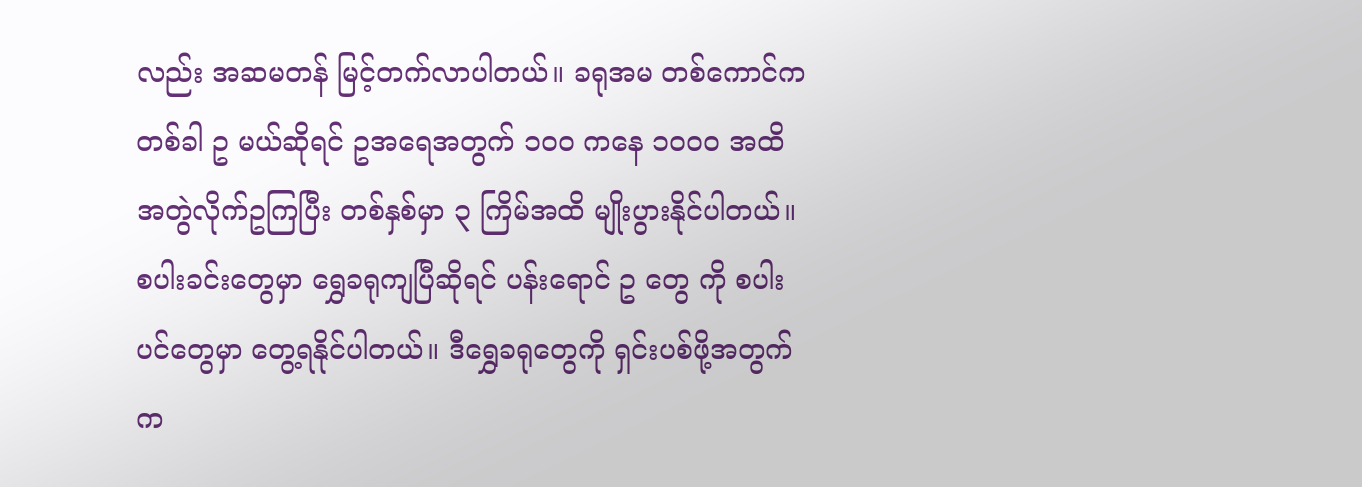လည်း အဆမတန် မြင့်တက်လာပါတယ်။ ခရုအမ တစ်ကောင်က တစ်ခါ ဥ မယ်ဆိုရင် ဥအရေအတွက် ၁၀၀ ကနေ ၁၀၀၀ အထိ အတွဲလိုက်ဥကြပြီး တစ်နှစ်မှာ ၃ ကြိမ်အထိ မျိုးပွားနိုင်ပါတယ်။ စပါးခင်းတွေမှာ ရွှေခရုကျပြီဆိုရင် ပန်းရောင် ဥ တွေ ကို စပါးပင်တွေမှာ တွေ့ရနိုင်ပါတယ်။ ဒီရွှေခရုတွေကို ရှင်းပစ်ဖို့အတွက်က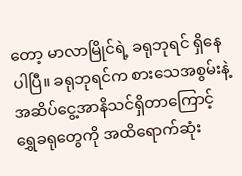တော့ မာလာမြိုင်ရဲ့ ခရုဘုရင် ရှိနေပါပြီ။ ခရုဘုရင်က စားသေအစွမ်းနဲ့ အဆိပ်ငွေ့အာနိသင်ရှိတာကြောင့် ရွှေခရုတွေကို အထိရောက်ဆုံး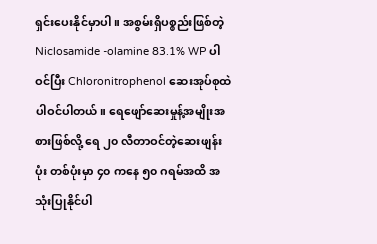ရှင်းပေးနိုင်မှာပါ။ အစွမ်းရှိပစ္စည်းဖြစ်တဲ့ Niclosamide -olamine 83.1% WP ပါဝင်ပြီး Chloronitrophenol ဆေးအုပ်စုထဲ ပါဝင်ပါတယ်။ ရေဖျော်ဆေးမှုန့်အမျိုးအစားဖြစ်လို့ ရေ ၂၀ လီတာဝင်တဲ့ဆေးဖျန်းပုံး တစ်ပုံးမှာ ၄၀ ကနေ ၅၀ ဂရမ်အထိ အသုံးပြုနိုင်ပါ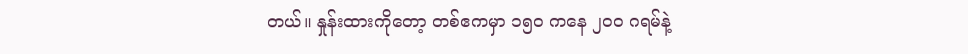တယ်။ နှုန်းထားကိုတော့ တစ်ဧကမှာ ၁၅၀ ကနေ ၂၀၀ ဂရမ်နဲ့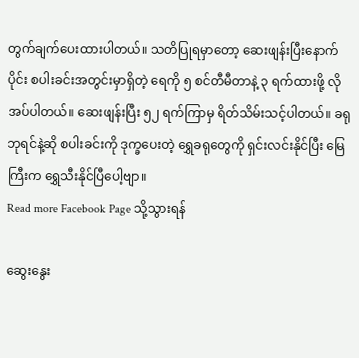တွက်ချက်ပေးထားပါတယ်။ သတိပြုရမှာတော့ ဆေးဖျန်းပြီးနောက်ပိုင်း စပါးခင်းအတွင်းမှာရှိတဲ့ ရေကို ၅ စင်တီမီတာနဲ့ ၃ ရက်ထားဖို့ လိုအပ်ပါတယ်။ ဆေးဖျန်းပြီး ၅၂ ရက်ကြာမှ ရိတ်သိမ်းသင့်ပါတယ်။ ခရုဘုရင်နဲ့ဆို စပါးခင်းကို ဒုက္ခပေးတဲ့ ရွှေခရုတွေကို ရှင်းလင်းနိုင်ပြီး မြေကြီးက ရွှေသီးနိုင်ပြီပေါ့ဗျာ။
Read more Facebook Page သို့သွားရန်

ဆွေးနွေး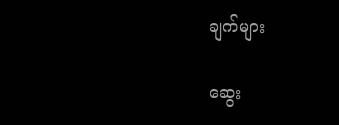ချက်များ

ဆွေး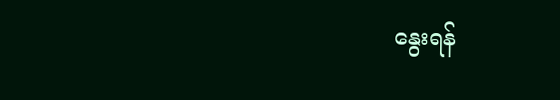နွေးရန်